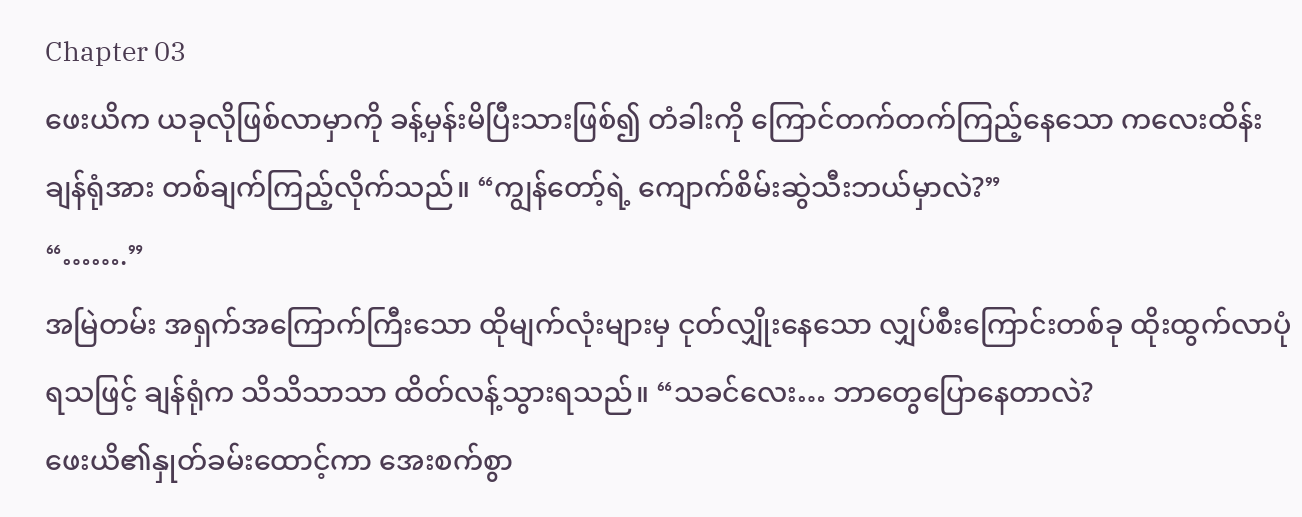Chapter 03
ဖေးယိက ယခုလိုဖြစ်လာမှာကို ခန့်မှန်းမိပြီးသားဖြစ်၍ တံခါးကို ကြောင်တက်တက်ကြည့်နေသော ကလေးထိန်းချန်ရုံအား တစ်ချက်ကြည့်လိုက်သည်။ “ကျွန်တော့်ရဲ့ ကျောက်စိမ်းဆွဲသီးဘယ်မှာလဲ?”
“…….”
အမြဲတမ်း အရှက်အကြောက်ကြီးသော ထိုမျက်လုံးများမှ ငုတ်လျှိုးနေသော လျှပ်စီးကြောင်းတစ်ခု ထိုးထွက်လာပုံရသဖြင့် ချန်ရုံက သိသိသာသာ ထိတ်လန့်သွားရသည်။ “သခင်လေး… ဘာတွေပြောနေတာလဲ?
ဖေးယိ၏နှုတ်ခမ်းထောင့်ကာ အေးစက်စွာ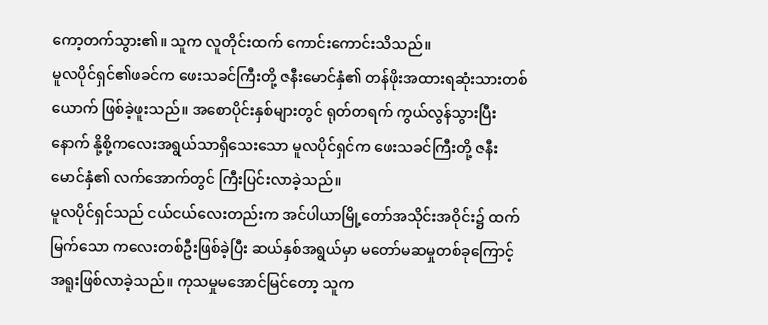ကော့တက်သွား၏။ သူက လူတိုင်းထက် ကောင်းကောင်းသိသည်။
မူလပိုင်ရှင်၏ဖခင်က ဖေးသခင်ကြီးတို့ ဇနီးမောင်နှံ၏ တန်ဖိုးအထားရဆုံးသားတစ်ယောက် ဖြစ်ခဲ့ဖူးသည်။ အစောပိုင်းနှစ်များတွင် ရုတ်တရက် ကွယ်လွန်သွားပြီးနောက် နို့စို့ကလေးအရွယ်သာရှိသေးသော မူလပိုင်ရှင်က ဖေးသခင်ကြီးတို့ ဇနီးမောင်နှံ၏ လက်အောက်တွင် ကြီးပြင်းလာခဲ့သည်။
မူလပိုင်ရှင်သည် ငယ်ငယ်လေးတည်းက အင်ပါယာမြို့တော်အသိုင်းအဝိုင်း၌ ထက်မြက်သော ကလေးတစ်ဦးဖြစ်ခဲ့ပြီး ဆယ်နှစ်အရွယ်မှာ မတော်မဆမှုတစ်ခုကြောင့် အရူးဖြစ်လာခဲ့သည်။ ကုသမှုမအောင်မြင်တော့ သူက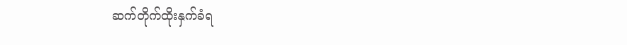ဆက်တိုက်ထိုးနှက်ခံရ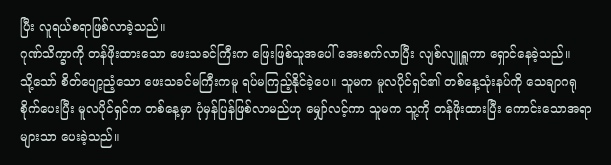ပြီး လူရယ်စရာဖြစ်လာခဲ့သည်။
ဂုဏ်သိက္ခာကို တန်ဖိုးထားသော ဖေးသခင်ကြီးက ဖြေးဖြစ်သူအပေါ် အေးစက်လာပြီး လျစ်လျူရှူကာ ရှောင်နေခဲ့သည်။
သို့သော် စိတ်ပျော့ညံ့သော ဖေးသခင်မကြီးကမူ ရပ်မကြည့်နိုင်ခဲ့ပေ။ သူမက မူလပိုင်ရှင်၏ တစ်နေ့သုံးနပ်ကို သေချာဂရုစိုက်ပေးပြီး မူလပိုင်ရှင်က တစ်နေ့မှာ ပုံမှန်ပြန်ဖြစ်လာမည်ဟု မျှော်လင့်ကာ သူမက သူ့ကို တန်ဖိုးထားပြီး ကောင်းသောအရာများသာ ပေးခဲ့သည်။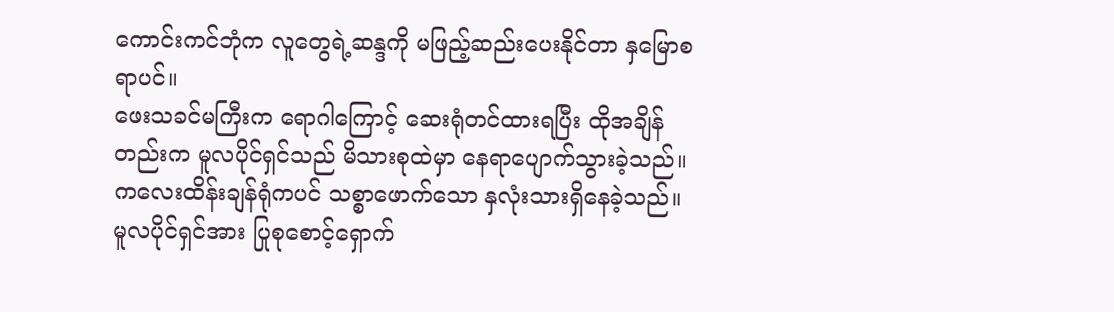ကောင်းကင်ဘုံက လူတွေရဲ့ဆန္ဒကို မဖြည့်ဆည်းပေးနိုင်တာ နှမြောစရာပင်။
ဖေးသခင်မကြီးက ရောဂါကြောင့် ဆေးရုံတင်ထားရပြီး ထိုအချိန်တည်းက မူလပိုင်ရှင်သည် မိသားစုထဲမှာ နေရာပျောက်သွားခဲ့သည်။ ကလေးထိန်းချန်ရုံကပင် သစ္စာဖောက်သော နှလုံးသားရှိနေခဲ့သည်။
မူလပိုင်ရှင်အား ပြုစုစောင့်ရှောက်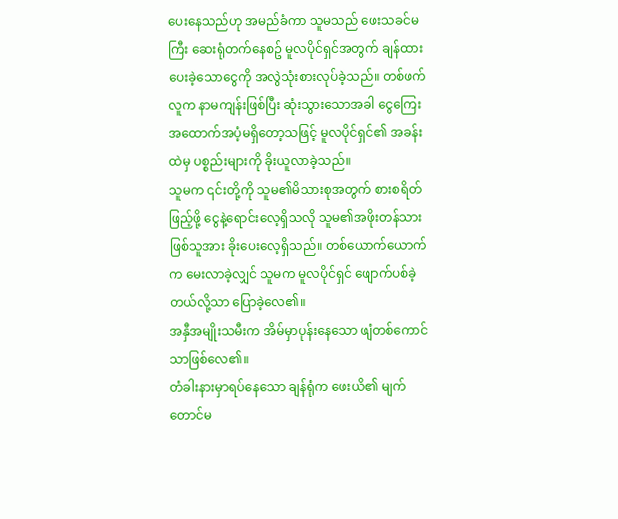ပေးနေသည်ဟု အမည်ခံကာ သူမသည် ဖေးသခင်မကြီး ဆေးရုံတက်နေစဥ် မူလပိုင်ရှင်အတွက် ချန်ထားပေးခဲ့သောငွေကို အလွဲသုံးစားလုပ်ခဲ့သည်။ တစ်ဖက်လူက နာမကျန်းဖြစ်ပြီး ဆုံးသွားသောအခါ ငွေကြေးအထောက်အပံ့မရှိတော့သဖြင့် မူလပိုင်ရှင်၏ အခန်းထဲမှ ပစ္စည်းများကို ခိုးယူလာခဲ့သည်။
သူမက ၎င်းတို့ကို သူမ၏မိသားစုအတွက် စားစရိတ်ဖြည့်ဖို့ ငွေနဲ့ရောင်းလေ့ရှိသလို သူမ၏အဖိုးတန်သားဖြစ်သူအား ခိုးပေးလေ့ရှိသည်။ တစ်ယောက်ယောက်က မေးလာခဲ့လျှင် သူမက မူလပိုင်ရှင် ဖျောက်ပစ်ခဲ့တယ်လို့သာ ပြောခဲ့လေ၏။
အနှီအမျိုးသမီးက အိမ်မှာပုန်းနေသော ဖျံတစ်ကောင်သာဖြစ်လေ၏။
တံခါးနားမှာရပ်နေသော ချန်ရုံက ဖေးယိ၏ မျက်တောင်မ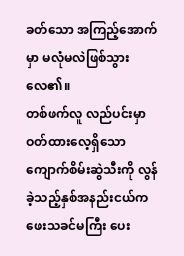ခတ်သော အကြည့်အောက်မှာ မလုံမလဲဖြစ်သွားလေ၏။
တစ်ဖက်လူ လည်ပင်းမှာဝတ်ထားလေ့ရှိသော ကျောက်စိမ်းဆွဲသီးကို လွန်ခဲ့သည့်နှစ်အနည်းငယ်က ဖေးသခင်မကြီး ပေး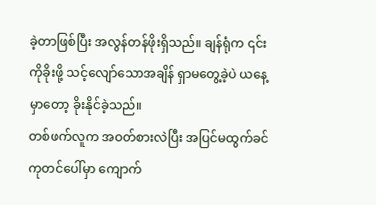ခဲ့တာဖြစ်ပြီး အလွန်တန်ဖိုးရှိသည်။ ချန်ရုံက ၎င်းကိုခိုးဖို့ သင့်လျော်သောအချိန် ရှာမတွေ့ခဲ့ပဲ ယနေ့မှာတော့ ခိုးနိုင်ခဲ့သည်။
တစ်ဖက်လူက အဝတ်စားလဲပြီး အပြင်မထွက်ခင် ကုတင်ပေါ်မှာ ကျောက်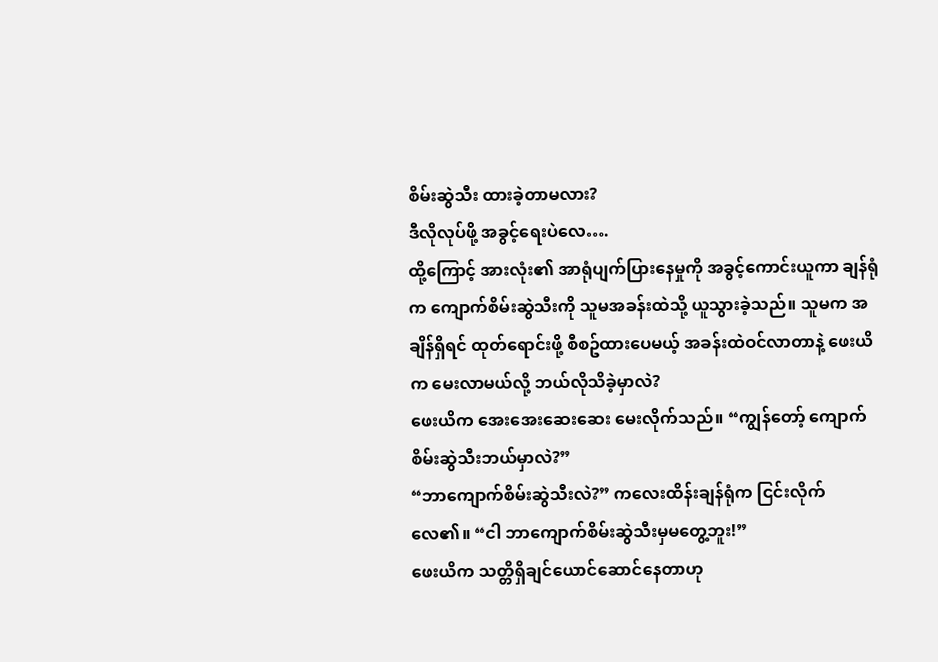စိမ်းဆွဲသီး ထားခဲ့တာမလား?
ဒီလိုလုပ်ဖို့ အခွင့်ရေးပဲလေ….
ထို့ကြောင့် အားလုံး၏ အာရုံပျက်ပြားနေမှုကို အခွင့်ကောင်းယူကာ ချန်ရုံက ကျောက်စိမ်းဆွဲသီးကို သူမအခန်းထဲသို့ ယူသွားခဲ့သည်။ သူမက အချိန်ရှိရင် ထုတ်ရောင်းဖို့ စီစဥ်ထားပေမယ့် အခန်းထဲဝင်လာတာနဲ့ ဖေးယိက မေးလာမယ်လို့ ဘယ်လိုသိခဲ့မှာလဲ?
ဖေးယိက အေးအေးဆေးဆေး မေးလိုက်သည်။ “ကျွန်တော့် ကျောက်စိမ်းဆွဲသီးဘယ်မှာလဲ?”
“ဘာကျောက်စိမ်းဆွဲသီးလဲ?” ကလေးထိန်းချန်ရုံက ငြင်းလိုက်လေ၏။ “ငါ ဘာကျောက်စိမ်းဆွဲသီးမှမတွေ့ဘူး!”
ဖေးယိက သတ္တိရှိချင်ယောင်ဆောင်နေတာဟု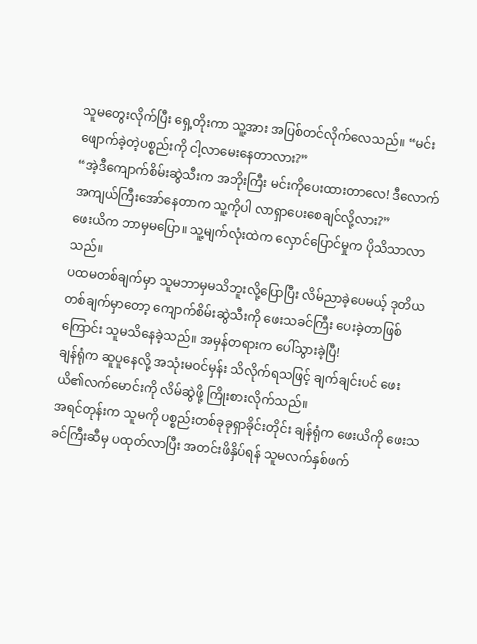သူမတွေးလိုက်ပြီး ရှေ့တိုးကာ သူ့အား အပြစ်တင်လိုက်လေသည်။ “မင်း ဖျောက်ခဲ့တဲ့ပစ္စည်းကို ငါ့လာမေးနေတာလား?”
“အဲ့ဒီကျောက်စိမ်းဆွဲသီးက အဘိုးကြီး မင်းကိုပေးထားတာလေ! ဒီလောက်အကျယ်ကြီးအော်နေတာက သူ့ကိုပါ လာရှာပေးစေချင်လို့လား?”
ဖေးယိက ဘာမှမပြော။ သူ့မျက်လုံးထဲက လှောင်ပြောင်မှုက ပိုသိသာလာသည်။
ပထမတစ်ချက်မှာ သူမဘာမှမသိဘူးလို့ပြောပြီး လိမ်ညာခဲ့ပေမယ့် ဒုတိယတစ်ချက်မှာတော့ ကျောက်စိမ်းဆွဲသီးကို ဖေးသခင်ကြီး ပေးခဲ့တာဖြစ်ကြောင်း သူမသိနေခဲ့သည်။ အမှန်တရားက ပေါ်သွားခဲ့ပြီ!
ချန်ရုံက ဆူပူနေလို့ အသုံးမဝင်မှန်း သိလိုက်ရသဖြင့် ချက်ချင်းပင် ဖေးယိ၏လက်မောင်းကို လိမ်ဆွဲဖို့ ကြိုးစားလိုက်သည်။
အရင်တုန်းက သူမကို ပစ္စည်းတစ်ခုခုရှာခိုင်းတိုင်း ချန်ရုံက ဖေးယိကို ဖေးသခင်ကြီးဆီမှ ပထုတ်လာပြီး အတင်းဖိနှိပ်ရန် သူမလက်နှစ်ဖက်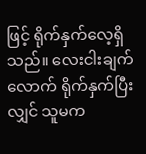ဖြင့် ရိုက်နှက်လေ့ရှိသည်။ လေးငါးချက်လောက် ရိုက်နှက်ပြီးလျှင် သူမက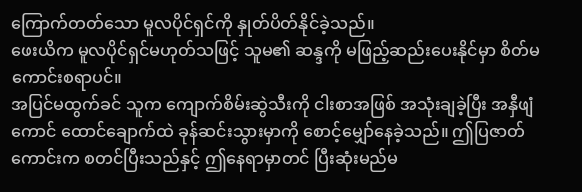ကြောက်တတ်သော မူလပိုင်ရှင်ကို နှုတ်ပိတ်နိုင်ခဲ့သည်။
ဖေးယိက မူလပိုင်ရှင်မဟုတ်သဖြင့် သူမ၏ ဆန္ဒကို မဖြည့်ဆည်းပေးနိုင်မှာ စိတ်မကောင်းစရာပင်။
အပြင်မထွက်ခင် သူက ကျောက်စိမ်းဆွဲသီးကို ငါးစာအဖြစ် အသုံးချခဲ့ပြီး အနှီဖျံကောင် ထောင်ချောက်ထဲ ခုန်ဆင်းသွားမှာကို စောင့်မျှော်နေခဲ့သည်။ ဤပြဇာတ်ကောင်းက စတင်ပြီးသည်နှင့် ဤနေရာမှာတင် ပြီးဆုံးမည်မ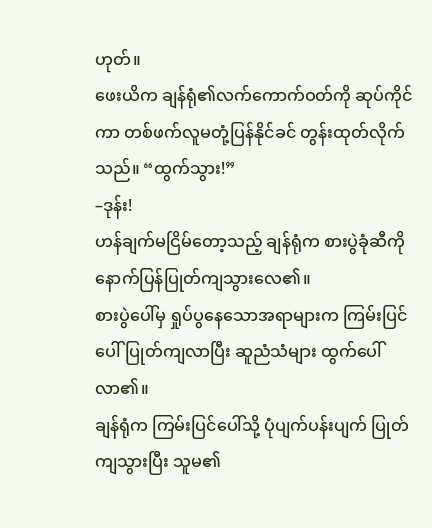ဟုတ်။
ဖေးယိက ချန်ရုံ၏လက်ကောက်ဝတ်ကို ဆုပ်ကိုင်ကာ တစ်ဖက်လူမတုံ့ပြန်နိုင်ခင် တွန်းထုတ်လိုက်သည်။ “ထွက်သွား!”
–ဒုန်း!
ဟန်ချက်မငြိမ်တော့သည့် ချန်ရုံက စားပွဲခုံဆီကို နောက်ပြန်ပြုတ်ကျသွားလေ၏။
စားပွဲပေါ်မှ ရှုပ်ပွနေသောအရာများက ကြမ်းပြင်ပေါ်ပြုတ်ကျလာပြီး ဆူညံသံများ ထွက်ပေါ်လာ၏။
ချန်ရုံက ကြမ်းပြင်ပေါ်သို့ ပုံပျက်ပန်းပျက် ပြုတ်ကျသွားပြီး သူမ၏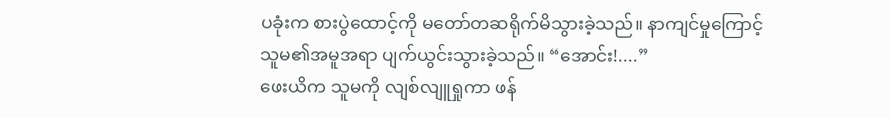ပခုံးက စားပွဲထောင့်ကို မတော်တဆရိုက်မိသွားခဲ့သည်။ နာကျင်မှုကြောင့် သူမ၏အမူအရာ ပျက်ယွင်းသွားခဲ့သည်။ “အောင်း!....”
ဖေးယိက သူမကို လျစ်လျူရှုကာ ဖန်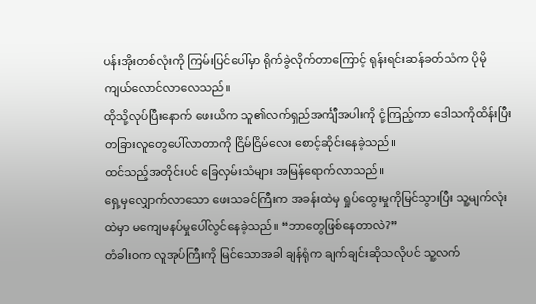ပန်းအိုးတစ်လုံးကို ကြမ်းပြင်ပေါ်မှာ ရိုက်ခွဲလိုက်တာကြောင့် ရုန်းရင်းဆန်ခတ်သံက ပိုမိုကျယ်လောင်လာလေသည်။
ထိုသို့လုပ်ပြီးနောက် ဖေးယိက သူ၏လက်ရှည်အင်္ကျီအပါးကို ငုံ့ကြည့်ကာ ဒေါသကိုထိန်းပြီး တခြားလူတွေပေါ်လာတာကို ငြိမ်ငြိမ်လေး စောင့်ဆိုင်းနေခဲ့သည်။
ထင်သည့်အတိုင်းပင် ခြေလှမ်းသံများ အမြန်ရောက်လာသည်။
ရှေ့မှလျှောက်လာသော ဖေးသခင်ကြီးက အခန်းထဲမှ ရှုပ်ထွေးမှုကိုမြင်သွားပြီး သူ့မျက်လုံးထဲမှာ မကျေမနပ်မှုပေါ်လွင်နေခဲ့သည်။ “ဘာတွေဖြစ်နေတာလဲ?”
တံခါးဝက လူအုပ်ကြီးကို မြင်သောအခါ ချန်ရုံက ချက်ချင်းဆိုသလိုပင် သူ့လက်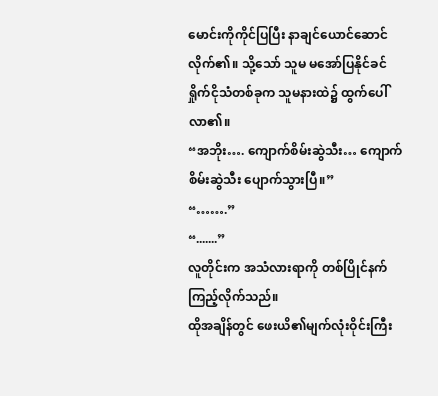မောင်းကိုကိုင်ပြပြီး နာချင်ယောင်ဆောင်လိုက်၏။ သို့သော် သူမ မအော်ပြနိုင်ခင် ရှိုက်ငိုသံတစ်ခုက သူမနားထဲ၌ ထွက်ပေါ်လာ၏။
“အဘိုး…. ကျောက်စိမ်းဆွဲသီး… ကျောက်စိမ်းဆွဲသီး ပျောက်သွားပြီ။”
“…….”
“.......”
လူတိုင်းက အသံလားရာကို တစ်ပြိုင်နက်ကြည့်လိုက်သည်။
ထိုအချိန်တွင် ဖေးယိ၏မျက်လုံးဝိုင်းကြီး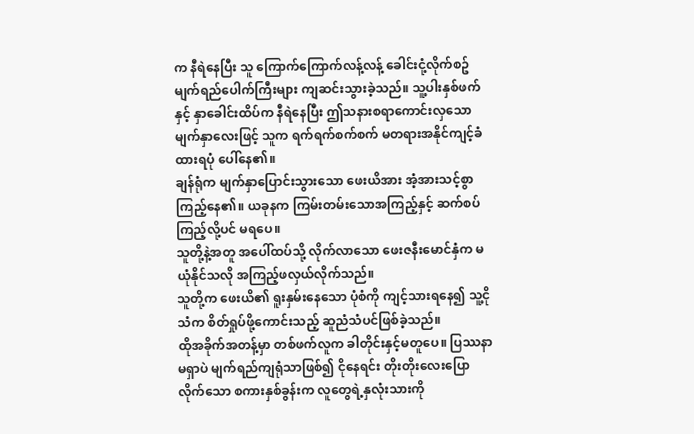က နီရဲနေပြီး သူ ကြောက်ကြောက်လန့်လန့် ခေါင်းငုံ့လိုက်စဥ် မျက်ရည်ပေါက်ကြီးများ ကျဆင်းသွားခဲ့သည်။ သူ့ပါးနှစ်ဖက်နှင့် နှာခေါင်းထိပ်က နီရဲနေပြီး ဤသနားစရာကောင်းလှသော မျက်နှာလေးဖြင့် သူက ရက်ရက်စက်စက် မတရားအနိုင်ကျင့်ခံထားရပုံ ပေါ်နေ၏။
ချန်ရုံက မျက်နှာပြောင်းသွားသော ဖေးယိအား အံ့အားသင့်စွာ ကြည့်နေ၏။ ယခုနက ကြမ်းတမ်းသောအကြည့်နှင့် ဆက်စပ်ကြည့်လို့ပင် မရပေ။
သူတို့နဲ့အတူ အပေါ်ထပ်သို့ လိုက်လာသော ဖေးဇနီးမောင်နှံက မယုံနိုင်သလို အကြည့်ဖလှယ်လိုက်သည်။
သူတို့က ဖေးယိ၏ ရူးနှမ်းနေသော ပုံစံကို ကျင့်သားရနေ၍ သူ့ငိုသံက စိတ်ရှုပ်ဖို့ကောင်းသည့် ဆူညံသံပင်ဖြစ်ခဲ့သည်။
ထိုအခိုက်အတန့်မှာ တစ်ဖက်လူက ခါတိုင်းနှင့်မတူပေ။ ပြဿနာမရှာပဲ မျက်ရည်ကျရုံသာဖြစ်၍ ငိုနေရင်း တိုးတိုးလေးပြောလိုက်သော စကားနှစ်ခွန်းက လူတွေရဲ့နှလုံးသားကို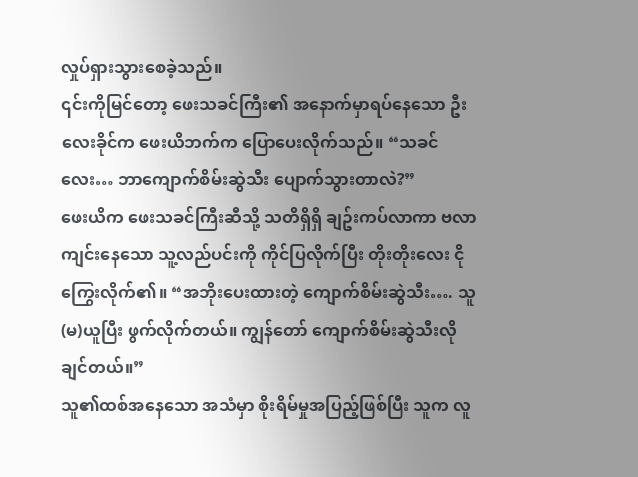လှုပ်ရှားသွားစေခဲ့သည်။
၎င်းကိုမြင်တော့ ဖေးသခင်ကြီး၏ အနောက်မှာရပ်နေသော ဦးလေးခိုင်က ဖေးယိဘက်က ပြောပေးလိုက်သည်။ “သခင်လေး… ဘာကျောက်စိမ်းဆွဲသီး ပျောက်သွားတာလဲ?”
ဖေးယိက ဖေးသခင်ကြီးဆီသို့ သတိရှိရှိ ချဥ်းကပ်လာကာ ဗလာကျင်းနေသော သူ့လည်ပင်းကို ကိုင်ပြလိုက်ပြီး တိုးတိုးလေး ငိုကြွေးလိုက်၏။ “အဘိုးပေးထားတဲ့ ကျောက်စိမ်းဆွဲသီး…. သူ(မ)ယူပြီး ဖွက်လိုက်တယ်။ ကျွန်တော် ကျောက်စိမ်းဆွဲသီးလိုချင်တယ်။”
သူ၏ထစ်အနေသော အသံမှာ စိုးရိမ်မှုအပြည့်ဖြစ်ပြီး သူက လူ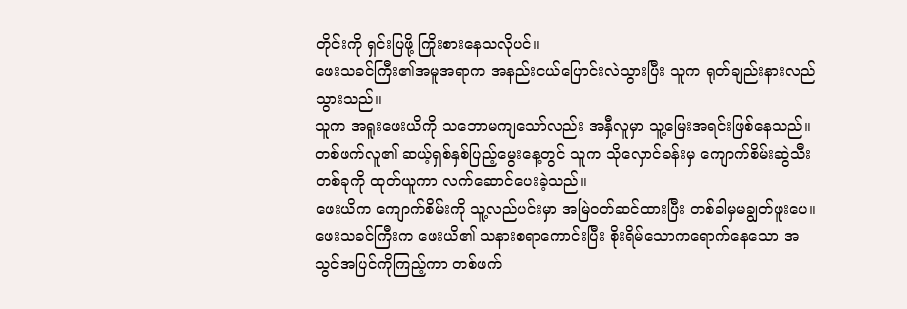တိုင်းကို ရှင်းပြဖို့ ကြိုးစားနေသလိုပင်။
ဖေးသခင်ကြီး၏အမူအရာက အနည်းငယ်ပြောင်းလဲသွားပြီး သူက ရုတ်ချည်းနားလည်သွားသည်။
သူက အရူးဖေးယိကို သဘောမကျသော်လည်း အနှီလူမှာ သူ့မြေးအရင်းဖြစ်နေသည်။ တစ်ဖက်လူ၏ ဆယ့်ရှစ်နှစ်ပြည့်မွေးနေ့တွင် သူက သိုလှောင်ခန်းမှ ကျောက်စိမ်းဆွဲသီးတစ်ခုကို ထုတ်ယူကာ လက်ဆောင်ပေးခဲ့သည်။
ဖေးယိက ကျောက်စိမ်းကို သူ့လည်ပင်းမှာ အမြဲဝတ်ဆင်ထားပြီး တစ်ခါမှမချွတ်ဖူးပေ။
ဖေးသခင်ကြီးက ဖေးယိ၏ သနားစရာကောင်းပြီး စိုးရိမ်သောကရောက်နေသော အသွင်အပြင်ကိုကြည့်ကာ တစ်ဖက်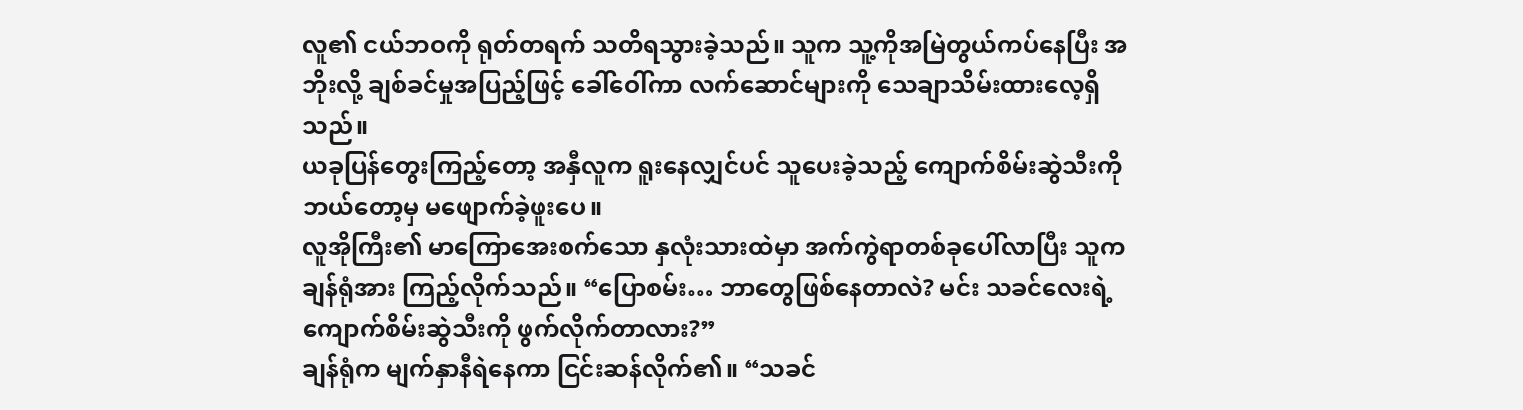လူ၏ ငယ်ဘဝကို ရုတ်တရက် သတိရသွားခဲ့သည်။ သူက သူ့ကိုအမြဲတွယ်ကပ်နေပြီး အဘိုးလို့ ချစ်ခင်မှုအပြည့်ဖြင့် ခေါ်ဝေါ်ကာ လက်ဆောင်များကို သေချာသိမ်းထားလေ့ရှိသည်။
ယခုပြန်တွေးကြည့်တော့ အနှီလူက ရူးနေလျှင်ပင် သူပေးခဲ့သည့် ကျောက်စိမ်းဆွဲသီးကို ဘယ်တော့မှ မဖျောက်ခဲ့ဖူးပေ။
လူအိုကြီး၏ မာကြောအေးစက်သော နှလုံးသားထဲမှာ အက်ကွဲရာတစ်ခုပေါ်လာပြီး သူက ချန်ရုံအား ကြည့်လိုက်သည်။ “ပြောစမ်း… ဘာတွေဖြစ်နေတာလဲ? မင်း သခင်လေးရဲ့ ကျောက်စိမ်းဆွဲသီးကို ဖွက်လိုက်တာလား?”
ချန်ရုံက မျက်နှာနီရဲနေကာ ငြင်းဆန်လိုက်၏။ “သခင်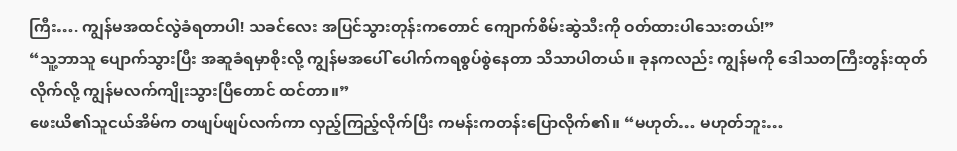ကြီး…. ကျွန်မအထင်လွဲခံရတာပါ! သခင်လေး အပြင်သွားတုန်းကတောင် ကျောက်စိမ်းဆွဲသီးကို ဝတ်ထားပါသေးတယ်!”
“သူ့ဘာသူ ပျောက်သွားပြီး အဆူခံရမှာစိုးလို့ ကျွန်မအပေါ် ပေါက်ကရစွပ်စွဲနေတာ သိသာပါတယ်။ ခုနကလည်း ကျွန်မကို ဒေါသတကြီးတွန်းထုတ်လိုက်လို့ ကျွန်မလက်ကျိုးသွားပြီတောင် ထင်တာ။”
ဖေးယိ၏သူငယ်အိမ်က တဖျပ်ဖျပ်လက်ကာ လှည့်ကြည့်လိုက်ပြီး ကမန်းကတန်းပြောလိုက်၏။ “မဟုတ်… မဟုတ်ဘူး…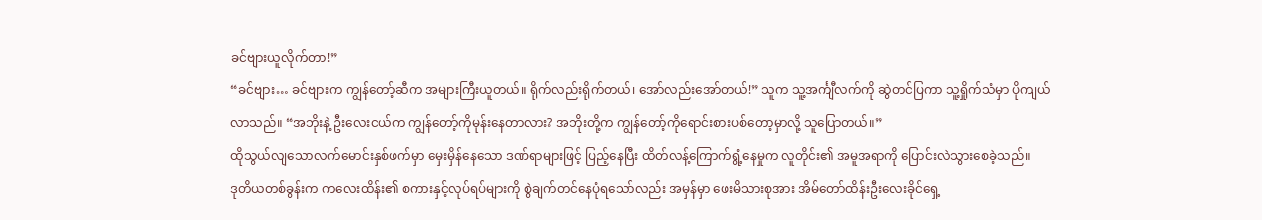ခင်ဗျားယူလိုက်တာ!”
“ခင်ဗျား… ခင်ဗျားက ကျွန်တော့်ဆီက အများကြီးယူတယ်။ ရိုက်လည်းရိုက်တယ်၊ အော်လည်းအော်တယ်!” သူက သူ့အင်္ကျီလက်ကို ဆွဲတင်ပြကာ သူ့ရှိုက်သံမှာ ပိုကျယ်လာသည်။ “အဘိုးနဲ့ ဦးလေးငယ်က ကျွန်တော့်ကိုမုန်းနေတာလား? အဘိုးတို့က ကျွန်တော့်ကိုရောင်းစားပစ်တော့မှာလို့ သူပြောတယ်။”
ထိုသွယ်လျသောလက်မောင်းနှစ်ဖက်မှာ မှေးမှိန်နေသော ဒဏ်ရာများဖြင့် ပြည့်နေပြီး ထိတ်လန့်ကြောက်ရွံ့နေမှုက လူတိုင်း၏ အမူအရာကို ပြောင်းလဲသွားစေခဲ့သည်။
ဒုတိယတစ်ခွန်းက ကလေးထိန်း၏ စကားနှင့်လုပ်ရပ်များကို စွဲချက်တင်နေပုံရသော်လည်း အမှန်မှာ ဖေးမိသားစုအား အိမ်တော်ထိန်းဦးလေးခိုင်ရှေ့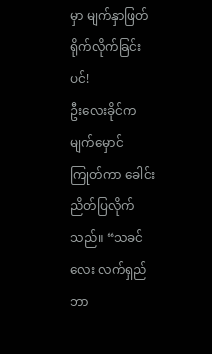မှာ မျက်နှာဖြတ်ရိုက်လိုက်ခြင်းပင်!
ဦးလေးခိုင်က မျက်မှောင်ကြုတ်ကာ ခေါင်းညိတ်ပြလိုက်သည်။ “သခင်လေး လက်ရှည်ဘာ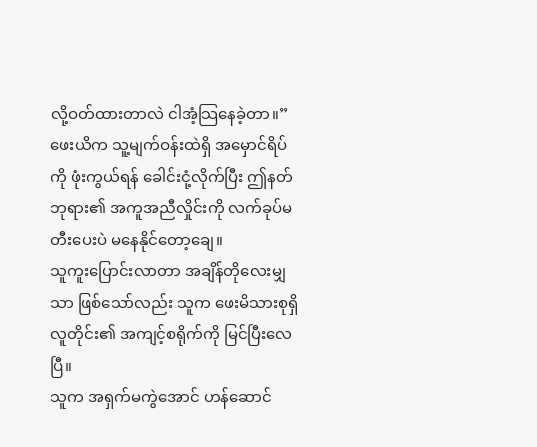လို့ဝတ်ထားတာလဲ ငါအံ့သြနေခဲ့တာ။”
ဖေးယိက သူ့မျက်ဝန်းထဲရှိ အမှောင်ရိပ်ကို ဖုံးကွယ်ရန် ခေါင်းငုံ့လိုက်ပြီး ဤနတ်ဘုရား၏ အကူအညီလှိုင်းကို လက်ခုပ်မတီးပေးပဲ မနေနိုင်တော့ချေ။
သူကူးပြောင်းလာတာ အချိန်တိုလေးမျှသာ ဖြစ်သော်လည်း သူက ဖေးမိသားစုရှိ လူတိုင်း၏ အကျင့်စရိုက်ကို မြင်ပြီးလေပြီ။
သူက အရှက်မကွဲအောင် ဟန်ဆောင်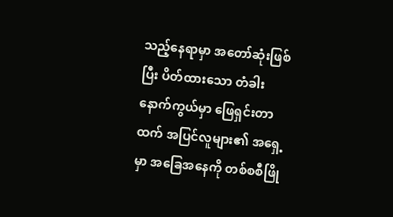သည့်နေရာမှာ အတော်ဆုံးဖြစ်ပြီး ပိတ်ထားသော တံခါးနောက်ကွယ်မှာ ဖြေရှင်းတာထက် အပြင်လူများ၏ အရှေ့မှာ အခြေအနေကို တစ်စစီဖြို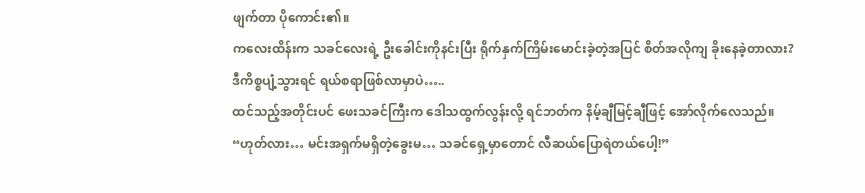ဖျက်တာ ပိုကောင်း၏။
ကလေးထိန်းက သခင်လေးရဲ့ ဦးခေါင်းကိုနင်းပြီး ရိုက်နှက်ကြိမ်းမောင်းခဲ့တဲ့အပြင် စိတ်အလိုကျ ခိုးနေခဲ့တာလား? ဒီကိစ္စပျံ့သွားရင် ရယ်စရာဖြစ်လာမှာပဲ…..
ထင်သည့်အတိုင်းပင် ဖေးသခင်ကြီးက ဒေါသထွက်လွန်းလို့ ရင်ဘတ်က နိမ့်ချီမြင့်ချီဖြင့် အော်လိုက်လေသည်။ “ဟုတ်လား… မင်းအရှက်မရှိတဲ့ခွေးမ… သခင်ရှေ့မှာတောင် လီဆယ်ပြောရဲတယ်ပေါ့!”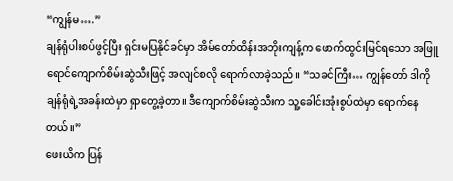“ကျွန်မ….”
ချန်ရုံပါးစပ်ဖွင့်ပြီး ရှင်းမပြနိုင်ခင်မှာ အိမ်တော်ထိန်းအဘိုးကျန့်က ဖောက်ထွင်းမြင်ရသော အဖြူရောင်ကျောက်စိမ်းဆွဲသီးဖြင့် အလျင်စလို ရောက်လာခဲ့သည်။ “သခင်ကြီး… ကျွန်တော် ဒါကို ချန်ရုံရဲ့အခန်းထဲမှာ ရှာတွေ့ခဲ့တာ။ ဒီကျောက်စိမ်းဆွဲသီးက သူ့ခေါင်းအုံးစွပ်ထဲမှာ ရောက်နေတယ်။”
ဖေးယိက ပြန်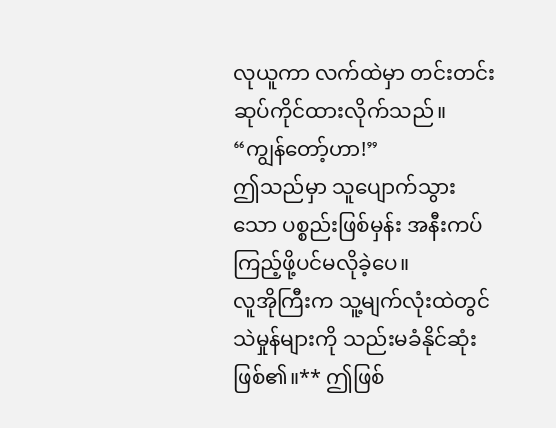လုယူကာ လက်ထဲမှာ တင်းတင်းဆုပ်ကိုင်ထားလိုက်သည်။ “ကျွန်တော့်ဟာ!”
ဤသည်မှာ သူပျောက်သွားသော ပစ္စည်းဖြစ်မှန်း အနီးကပ်ကြည့်ဖို့ပင်မလိုခဲ့ပေ။
လူအိုကြီးက သူ့မျက်လုံးထဲတွင် သဲမှုန်များကို သည်းမခံနိုင်ဆုံးဖြစ်၏။** ဤဖြစ်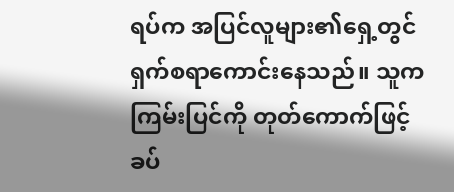ရပ်က အပြင်လူများ၏ရှေ့တွင် ရှက်စရာကောင်းနေသည်။ သူက ကြမ်းပြင်ကို တုတ်ကောက်ဖြင့် ခပ်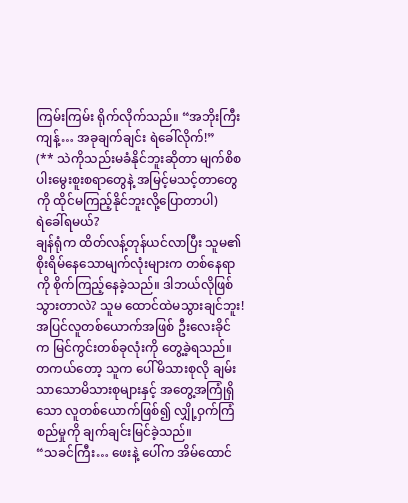ကြမ်းကြမ်း ရိုက်လိုက်သည်။ “အဘိုးကြီးကျန့်… အခုချက်ချင်း ရဲခေါ်လိုက်!”
(** သဲကိုသည်းမခံနိုင်ဘူးဆိုတာ မျက်စိစပါးမွေးစူးစရာတွေနဲ့ အမြင့်မသင့်တာတွေကို ထိုင်မကြည့်နိုင်ဘူးလို့ပြောတာပါ)
ရဲခေါ်ရမယ်?
ချန်ရုံက ထိတ်လန့်တုန်ယင်လာပြီး သူမ၏ စိုးရိမ်နေသောမျက်လုံးများက တစ်နေရာကို စိုက်ကြည့်နေခဲ့သည်။ ဒါဘယ်လိုဖြစ်သွားတာလဲ? သူမ ထောင်ထဲမသွားချင်ဘူး!
အပြင်လူတစ်ယောက်အဖြစ် ဦးလေးခိုင်က မြင်ကွင်းတစ်ခုလုံးကို တွေ့ခဲ့ရသည်။ တကယ်တော့ သူက ပေါ်မိသားစုလို ချမ်းသာသောမိသားစုများနှင့် အတွေ့အကြုံရှိသော လူတစ်ယောက်ဖြစ်၍ လျှို့ဝှက်ကြံစည်မှုကို ချက်ချင်းမြင်ခဲ့သည်။
“သခင်ကြီး… ဖေးနဲ့ ပေါ်က အိမ်ထောင်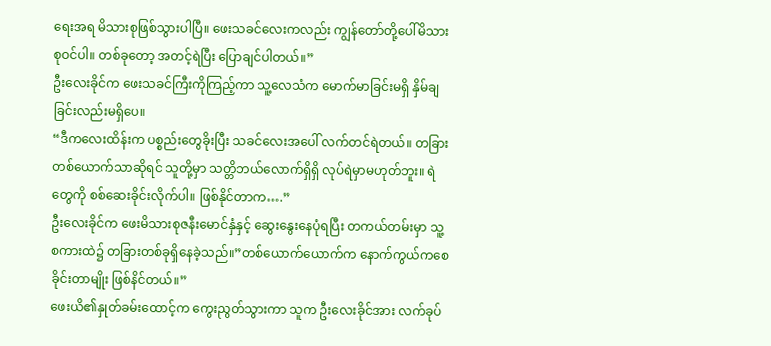ရေးအရ မိသားစုဖြစ်သွားပါပြီ။ ဖေးသခင်လေးကလည်း ကျွန်တော်တို့ပေါ်မိသားစုဝင်ပါ။ တစ်ခုတော့ အတင့်ရဲပြီး ပြောချင်ပါတယ်။”
ဦးလေးခိုင်က ဖေးသခင်ကြီးကိုကြည့်ကာ သူ့လေသံက မောက်မာခြင်းမရှိ နှိမ်ချခြင်းလည်းမရှိပေ။
“ဒီကလေးထိန်းက ပစ္စည်းတွေခိုးပြီး သခင်လေးအပေါ် လက်တင်ရဲတယ်။ တခြားတစ်ယောက်သာဆိုရင် သူတို့မှာ သတ္တိဘယ်လောက်ရှိရှိ လုပ်ရဲမှာမဟုတ်ဘူး။ ရဲတွေကို စစ်ဆေးခိုင်းလိုက်ပါ။ ဖြစ်နိုင်တာက….”
ဦးလေးခိုင်က ဖေးမိသားစုဇနီးမောင်နှံနှင့် ဆွေးနွေးနေပုံရပြီး တကယ်တမ်းမှာ သူ့စကားထဲ၌ တခြားတစ်ခုရှိနေခဲ့သည်။”တစ်ယောက်ယောက်က နောက်ကွယ်ကစေခိုင်းတာမျိုး ဖြစ်နိင်တယ်။”
ဖေးယိ၏နှုတ်ခမ်းထောင့်က ကွေးညွတ်သွားကာ သူက ဦးလေးခိုင်အား လက်ခုပ်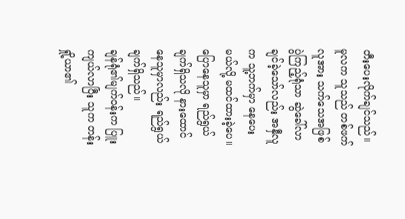တီးပေးလိုက်ချင်သည်။
မူလက သူသည် တစ်ဖက်လူအား သက်သေအဖြစ် ပွဲကြည့်ရုံသာ ဆွဲခေါ်လာချင်ခဲ့သော်လည်း အနှီလူက သူ့ဘက်မှာ နေပေးမယ်လို့ မထင်ထားခဲ့ပေ။
ပြောနေသူမှာ ရည်ရွယ်ချက်ရှိသလို နားထောင်နေသူမှာလည်း ရည်ရွယ်ချက်ရှိသည်။
ချန်ရုံ၏မျက်ဝန်းက ပြူးကျယ်လာပြီး သူက တန်းရှို့ယာ၏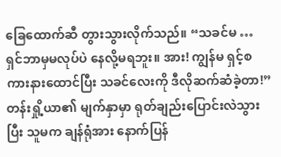ခြေထောက်ဆီ တွားသွားလိုက်သည်။ “သခင်မ … ရှင်ဘာမှမလုပ်ပဲ နေလို့မရဘူး။ အား! ကျွန်မ ရှင့်စကားနားထောင်ပြီး သခင်လေးကို ဒီလိုဆက်ဆံခဲ့တာ!”
တန်းရှို့ယာ၏ မျက်နှာမှာ ရုတ်ချည်းပြောင်းလဲသွားပြီး သူမက ချန်ရုံအား နောက်ပြန်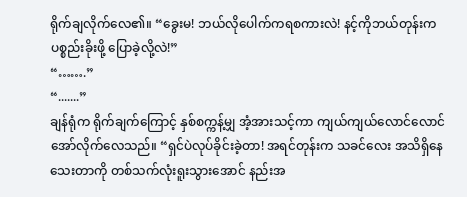ရိုက်ချလိုက်လေ၏။ “ခွေးမ! ဘယ်လိုပေါက်ကရစကားလဲ! နင့်ကိုဘယ်တုန်းက ပစ္စည်းခိုးဖို့ ပြောခဲ့လို့လဲ!”
“…….”
“.......”
ချန်ရုံက ရိုက်ချက်ကြောင့် နှစ်စက္ကန့်မျှ အံ့အားသင့်ကာ ကျယ်ကျယ်လောင်လောင် အော်လိုက်လေသည်။ “ရှင်ပဲလုပ်ခိုင်းခဲ့တာ! အရင်တုန်းက သခင်လေး အသိရှိနေသေးတာကို တစ်သက်လုံးရူးသွားအောင် နည်းအ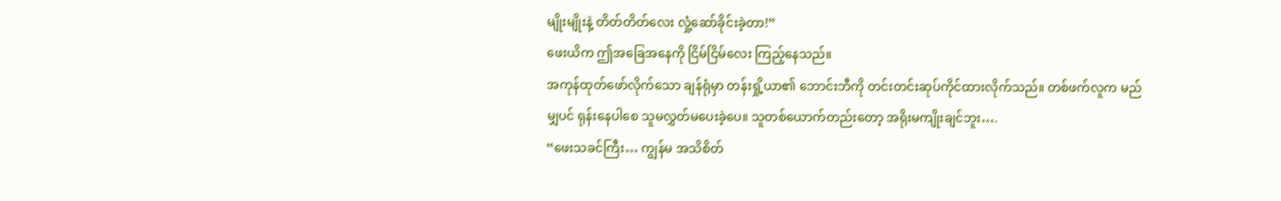မျိုးမျိုးနဲ့ တိတ်တိတ်လေး လှုံ့ဆော်ခိုင်းခဲ့တာ!”
ဖေးယိက ဤအခြေအနေကို ငြိမ်ငြိမ်လေး ကြည့်နေသည်။
အကုန်ထုတ်ဖော်လိုက်သော ချန်ရုံမှာ တန်းရှို့ယာ၏ ဘောင်းဘီကို တင်းတင်းဆုပ်ကိုင်ထားလိုက်သည်။ တစ်ဖက်လူက မည်မျှပင် ရုန်းနေပါစေ သူမလွှတ်မပေးခဲ့ပေ။ သူတစ်ယောက်တည်းတော့ အရိုးမကျိုးချင်ဘူး….
“ဖေးသခင်ကြီး… ကျွန်မ အသိစိတ်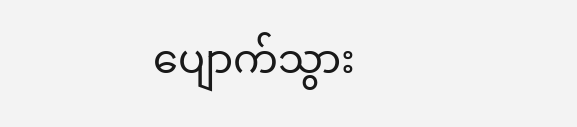ပျောက်သွား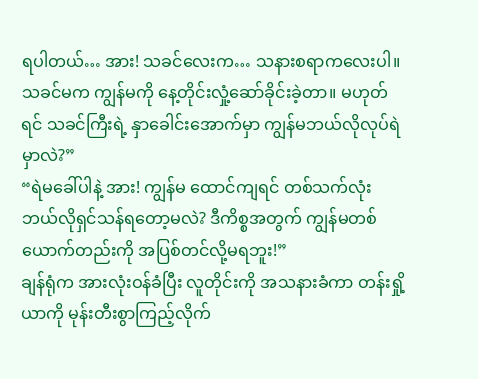ရပါတယ်… အား! သခင်လေးက… သနားစရာကလေးပါ။ သခင်မက ကျွန်မကို နေ့တိုင်းလှုံ့ဆော်ခိုင်းခဲ့တာ။ မဟုတ်ရင် သခင်ကြီးရဲ့ နှာခေါင်းအောက်မှာ ကျွန်မဘယ်လိုလုပ်ရဲမှာလဲ?”
“ရဲမခေါ်ပါနဲ့ အား! ကျွန်မ ထောင်ကျရင် တစ်သက်လုံးဘယ်လိုရှင်သန်ရတော့မလဲ? ဒီကိစ္စအတွက် ကျွန်မတစ်ယောက်တည်းကို အပြစ်တင်လို့မရဘူး!”
ချန်ရုံက အားလုံးဝန်ခံပြီး လူတိုင်းကို အသနားခံကာ တန်းရှို့ယာကို မုန်းတီးစွာကြည့်လိုက်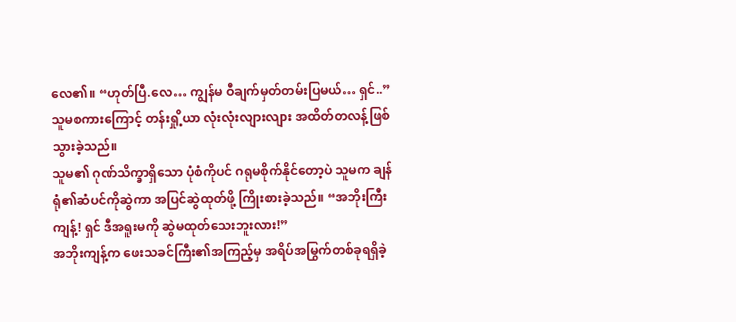လေ၏။ “ဟုတ်ပြီ.လေ… ကျွန်မ ဝီချက်မှတ်တမ်းပြမယ်… ရှင်..”
သူမစကားကြောင့် တန်းရှို့ယာ လုံးလုံးလျားလျား အထိတ်တလန့်ဖြစ်သွားခဲ့သည်။
သူမ၏ ဂုဏ်သိက္ခာရှိသော ပုံစံကိုပင် ဂရုမစိုက်နိုင်တော့ပဲ သူမက ချန်ရုံ၏ဆံပင်ကိုဆွဲကာ အပြင်ဆွဲထုတ်ဖို့ ကြိုးစားခဲ့သည်။ “အဘိုးကြီးကျန့်! ရှင် ဒီအရူးမကို ဆွဲမထုတ်သေးဘူးလား!”
အဘိုးကျန့်က ဖေးသခင်ကြီး၏အကြည့်မှ အရိပ်အမြွက်တစ်ခုရရှိခဲ့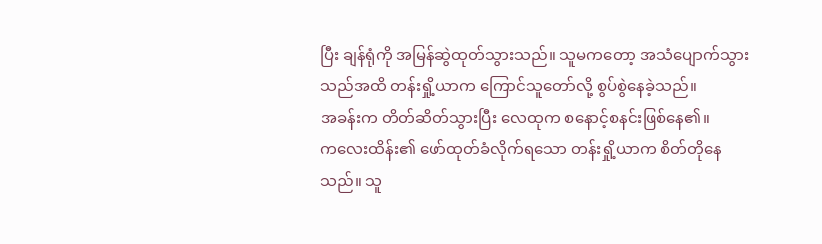ပြီး ချန်ရုံကို အမြန်ဆွဲထုတ်သွားသည်။ သူမကတော့ အသံပျောက်သွားသည်အထိ တန်းရှို့ယာက ကြောင်သူတော်လို့ စွပ်စွဲနေခဲ့သည်။
အခန်းက တိတ်ဆိတ်သွားပြီး လေထုက စနောင့်စနင်းဖြစ်နေ၏။
ကလေးထိန်း၏ ဖော်ထုတ်ခံလိုက်ရသော တန်းရှို့ယာက စိတ်တိုနေသည်။ သူ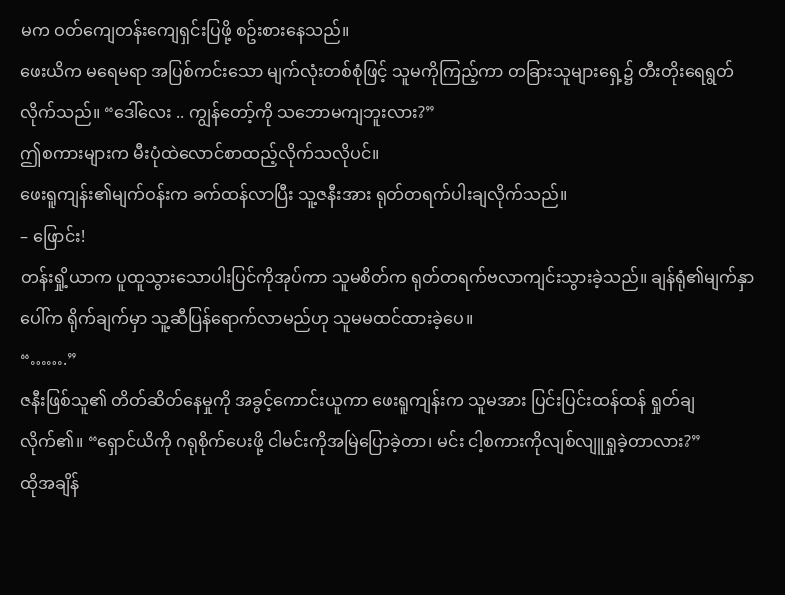မက ဝတ်ကျေတန်းကျေရှင်းပြဖို့ စဥ်းစားနေသည်။
ဖေးယိက မရေမရာ အပြစ်ကင်းသော မျက်လုံးတစ်စုံဖြင့် သူမကိုကြည့်ကာ တခြားသူများရှေ့၌ တီးတိုးရေရွတ်လိုက်သည်။ “ဒေါ်လေး .. ကျွန်တော့်ကို သဘောမကျဘူးလား?”
ဤစကားများက မီးပုံထဲလောင်စာထည့်လိုက်သလိုပင်။
ဖေးရူကျန်း၏မျက်ဝန်းက ခက်ထန်လာပြီး သူ့ဇနီးအား ရုတ်တရက်ပါးချလိုက်သည်။
– ဖြောင်း!
တန်းရှို့ယာက ပူထူသွားသောပါးပြင်ကိုအုပ်ကာ သူမစိတ်က ရုတ်တရက်ဗလာကျင်းသွားခဲ့သည်။ ချန်ရုံ၏မျက်နှာပေါ်က ရိုက်ချက်မှာ သူ့ဆီပြန်ရောက်လာမည်ဟု သူမမထင်ထားခဲ့ပေ။
“…….”
ဇနီးဖြစ်သူ၏ တိတ်ဆိတ်နေမှုကို အခွင့်ကောင်းယူကာ ဖေးရူကျန်းက သူမအား ပြင်းပြင်းထန်ထန် ရှုတ်ချလိုက်၏။ “ရှောင်ယိကို ဂရုစိုက်ပေးဖို့ ငါမင်းကိုအမြဲပြောခဲ့တာ၊ မင်း ငါ့စကားကိုလျစ်လျူရှုခဲ့တာလား?”
ထိုအချိန်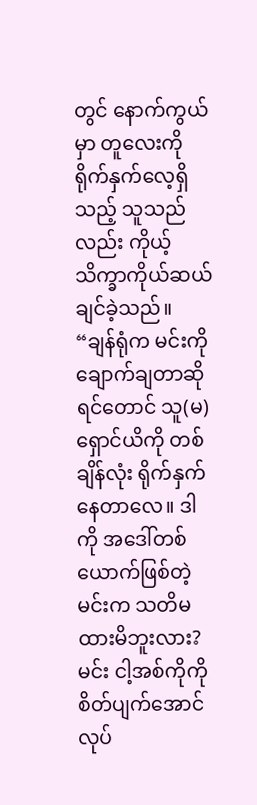တွင် နောက်ကွယ်မှာ တူလေးကို ရိုက်နှက်လေ့ရှိသည့် သူသည်လည်း ကိုယ့်သိက္ခာကိုယ်ဆယ်ချင်ခဲ့သည်။
“ချန်ရုံက မင်းကိုချောက်ချတာဆိုရင်တောင် သူ(မ) ရှောင်ယိကို တစ်ချိန်လုံး ရိုက်နှက်နေတာလေ။ ဒါကို အဒေါ်တစ်ယောက်ဖြစ်တဲ့မင်းက သတိမထားမိဘူးလား? မင်း ငါ့အစ်ကိုကို စိတ်ပျက်အောင် လုပ်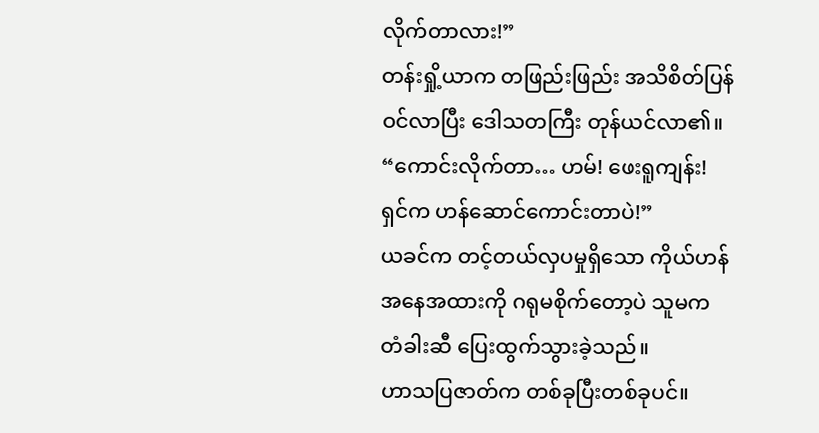လိုက်တာလား!”
တန်းရှို့ယာက တဖြည်းဖြည်း အသိစိတ်ပြန်ဝင်လာပြီး ဒေါသတကြီး တုန်ယင်လာ၏။ “ကောင်းလိုက်တာ… ဟမ်! ဖေးရူကျန်း! ရှင်က ဟန်ဆောင်ကောင်းတာပဲ!”
ယခင်က တင့်တယ်လှပမှုရှိသော ကိုယ်ဟန်အနေအထားကို ဂရုမစိုက်တော့ပဲ သူမက တံခါးဆီ ပြေးထွက်သွားခဲ့သည်။
ဟာသပြဇာတ်က တစ်ခုပြီးတစ်ခုပင်။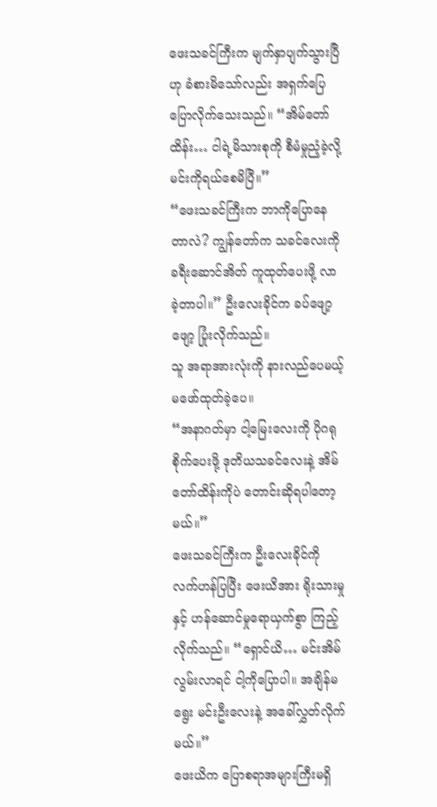ဖေးသခင်ကြီးက မျက်နှာပျက်သွားပြီဟု ခံစားမိသော်လည်း အရှက်ပြေပြောလိုက်သေးသည်။ “အိမ်တော်ထိန်း… ငါရဲ့မိသားစုကို စီမံမှုညံ့ခဲ့လို့ မင်းကိုရယ်စေမိပြီ။”
“ဖေးသခင်ကြီးက ဘာကိုပြောနေတာလဲ? ကျွန်တော်က သခင်လေးကို ခရီးဆောင်အိတ် ကူထုတ်ပေးဖို့ လာခဲ့တာပါ။” ဦးလေးခိုင်က ခပ်ဖျော့ဖျော့ ပြုံးလိုက်သည်။
သူ အရာအားလုံးကို နားလည်ပေမယ့် မဖော်ထုတ်ခဲ့ပေ။
“အနာဂတ်မှာ ငါ့မြေးလေးကို ပိုဂရုစိုက်ပေးဖို့ ဒုတိယသခင်လေးနဲ့ အိမ်တော်ထိန်းကိုပဲ တောင်းဆိုရပါတော့မယ်။”
ဖေးသခင်ကြီးက ဦးလေးခိုင်ကို လက်ဟန်ပြပြီး ဖေးယိအား ရိုးသားမှုနှင့် ဟန်ဆောင်မှုရောယှက်စွာ ကြည့်လိုက်သည်။ “ရှောင်ယိ… မင်းအိမ်လွမ်းလာရင် ငါ့ကိုပြောပါ။ အချိန်မရွေး မင်းဦးလေးနဲ့ အခေါ်လွှတ်လိုက်မယ်။”
ဖေးယိက ပြောစရာအများကြီးမရှိ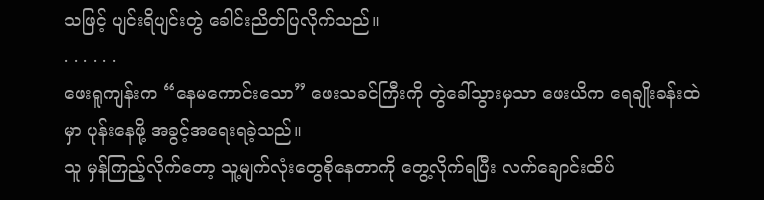သဖြင့် ပျင်းရိပျင်းတွဲ ခေါင်းညိတ်ပြလိုက်သည်။
. . . . . .
ဖေးရူကျန်းက “နေမကောင်းသော” ဖေးသခင်ကြီးကို တွဲခေါ်သွားမှသာ ဖေးယိက ရေချိုးခန်းထဲမှာ ပုန်းနေဖို့ အခွင့်အရေးရခဲ့သည်။
သူ မှန်ကြည့်လိုက်တော့ သူ့မျက်လုံးတွေစိုနေတာကို တွေ့လိုက်ရပြီး လက်ချောင်းထိပ်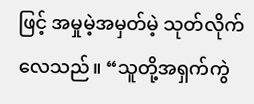ဖြင့် အမှုမဲ့အမှတ်မဲ့ သုတ်လိုက်လေသည်။ “သူတို့အရှက်ကွဲ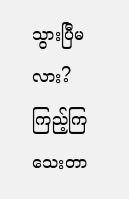သွားပြီမလား?
ကြည့်ကြသေးတာ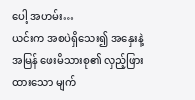ပေါ့ အဟမ်း…
ယင်းက အစပဲရှိသေး၍ အနှေးနဲ့အမြန် ဖေးမိသားစု၏ လှည့်ဖြားထားသော မျက်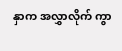နှာက အလွှာလိုက် ကွာ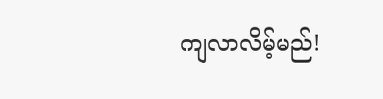ကျလာလိမ့်မည်!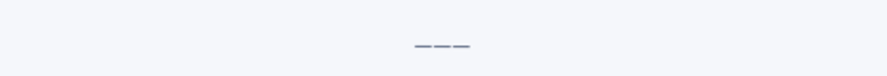___